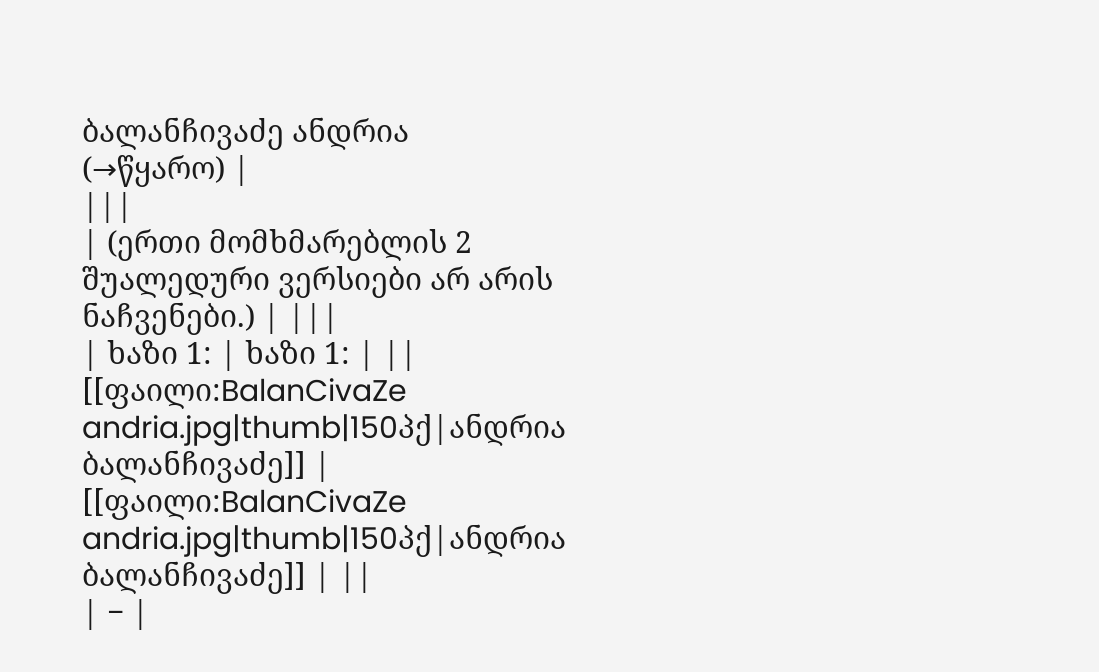ბალანჩივაძე ანდრია
(→წყარო) |
|||
| (ერთი მომხმარებლის 2 შუალედური ვერსიები არ არის ნაჩვენები.) | |||
| ხაზი 1: | ხაზი 1: | ||
[[ფაილი:BalanCivaZe andria.jpg|thumb|150პქ|ანდრია ბალანჩივაძე]] | [[ფაილი:BalanCivaZe andria.jpg|thumb|150პქ|ანდრია ბალანჩივაძე]] | ||
| − |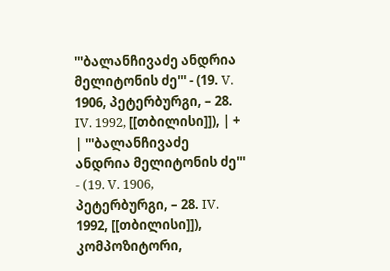'''ბალანჩივაძე ანდრია მელიტონის ძე''' - (19. V. 1906, პეტერბურგი, – 28. IV. 1992, [[თბილისი]]), | + | '''ბალანჩივაძე ანდრია მელიტონის ძე''' - (19. V. 1906, პეტერბურგი, – 28. IV. 1992, [[თბილისი]]), კომპოზიტორი,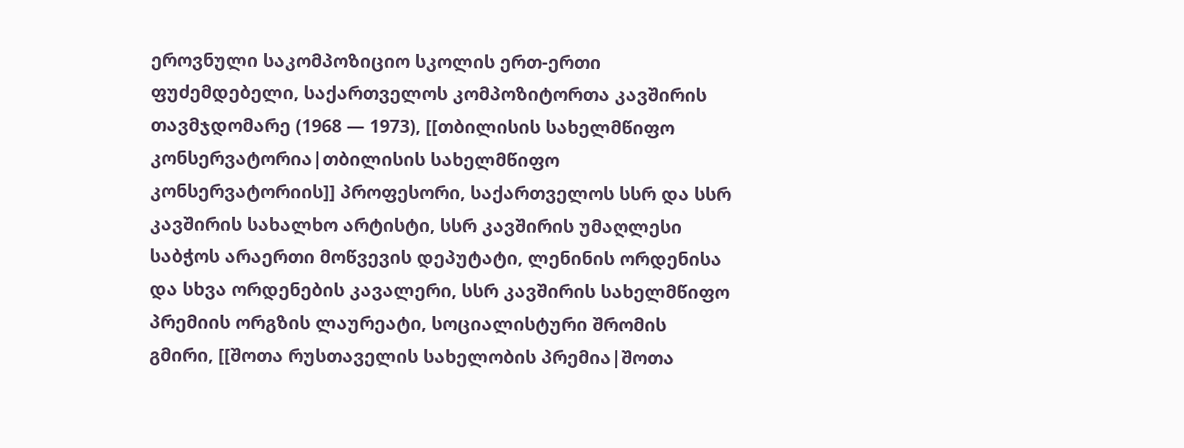ეროვნული საკომპოზიციო სკოლის ერთ-ერთი ფუძემდებელი, საქართველოს კომპოზიტორთა კავშირის თავმჯდომარე (1968 — 1973), [[თბილისის სახელმწიფო კონსერვატორია|თბილისის სახელმწიფო კონსერვატორიის]] პროფესორი, საქართველოს სსრ და სსრ კავშირის სახალხო არტისტი, სსრ კავშირის უმაღლესი საბჭოს არაერთი მოწვევის დეპუტატი, ლენინის ორდენისა და სხვა ორდენების კავალერი, სსრ კავშირის სახელმწიფო პრემიის ორგზის ლაურეატი, სოციალისტური შრომის გმირი, [[შოთა რუსთაველის სახელობის პრემია|შოთა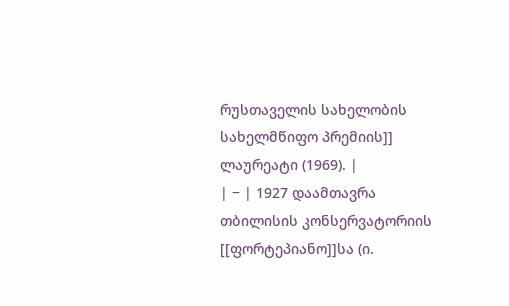რუსთაველის სახელობის სახელმწიფო პრემიის]] ლაურეატი (1969). |
| − | 1927 დაამთავრა თბილისის კონსერვატორიის [[ფორტეპიანო]]სა (ი.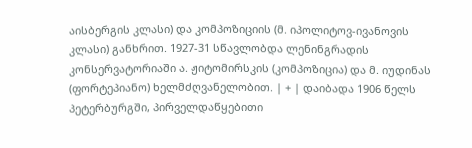აისბერგის კლასი) და კომპოზიციის (მ. იპოლიტოვ-ივანოვის კლასი) განხრით. 1927-31 სწავლობდა ლენინგრადის კონსერვატორიაში ა. ჟიტომირსკის (კომპოზიცია) და მ. იუდინას (ფორტეპიანო) ხელმძღვანელობით. | + | დაიბადა 1906 წელს პეტერბურგში, პირველდაწყებითი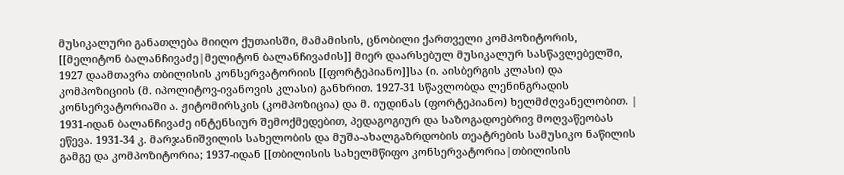მუსიკალური განათლება მიიღო ქუთაისში, მამამისის, ცნობილი ქართველი კომპოზიტორის, [[მელიტონ ბალანჩივაძე|მელიტონ ბალანჩივაძის]] მიერ დაარსებულ მუსიკალურ სასწავლებელში, 1927 დაამთავრა თბილისის კონსერვატორიის [[ფორტეპიანო]]სა (ი. აისბერგის კლასი) და კომპოზიციის (მ. იპოლიტოვ-ივანოვის კლასი) განხრით. 1927-31 სწავლობდა ლენინგრადის კონსერვატორიაში ა. ჟიტომირსკის (კომპოზიცია) და მ. იუდინას (ფორტეპიანო) ხელმძღვანელობით. |
1931-იდან ბალანჩივაძე ინტენსიურ შემოქმედებით, პედაგოგიურ და საზოგადოებრივ მოღვაწეობას ეწევა. 1931-34 კ. მარჯანიშვილის სახელობის და მუშა-ახალგაზრდობის თეატრების სამუსიკო ნაწილის გამგე და კომპოზიტორია; 1937-იდან [[თბილისის სახელმწიფო კონსერვატორია|თბილისის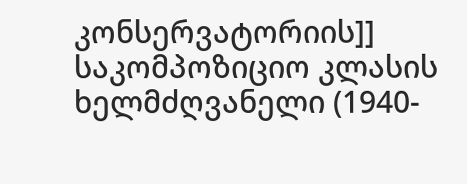კონსერვატორიის]] საკომპოზიციო კლასის ხელმძღვანელი (1940-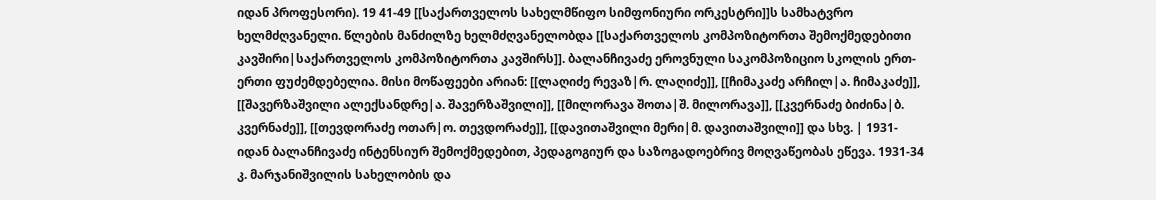იდან პროფესორი). 19 41-49 [[საქართველოს სახელმწიფო სიმფონიური ორკესტრი]]ს სამხატვრო ხელმძღვანელი. წლების მანძილზე ხელმძღვანელობდა [[საქართველოს კომპოზიტორთა შემოქმედებითი კავშირი|საქართველოს კომპოზიტორთა კავშირს]]. ბალანჩივაძე ეროვნული საკომპოზიციო სკოლის ერთ-ერთი ფუძემდებელია. მისი მოწაფეები არიან: [[ლაღიძე რევაზ|რ. ლაღიძე]], [[ჩიმაკაძე არჩილ|ა. ჩიმაკაძე]], [[შავერზაშვილი ალექსანდრე|ა. შავერზაშვილი]], [[მილორავა შოთა|შ. მილორავა]], [[კვერნაძე ბიძინა|ბ. კვერნაძე]], [[თევდორაძე ოთარ|ო. თევდორაძე]], [[დავითაშვილი მერი|მ. დავითაშვილი]] და სხვ. | 1931-იდან ბალანჩივაძე ინტენსიურ შემოქმედებით, პედაგოგიურ და საზოგადოებრივ მოღვაწეობას ეწევა. 1931-34 კ. მარჯანიშვილის სახელობის და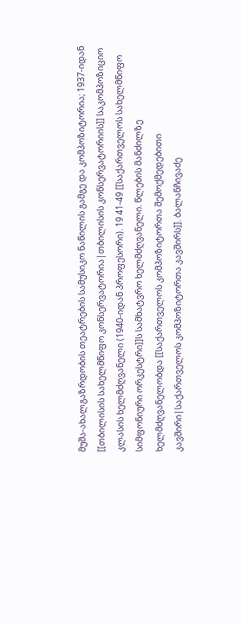მუშა-ახალგაზრდობის თეატრების სამუსიკო ნაწილის გამგე და კომპოზიტორია; 1937-იდან [[თბილისის სახელმწიფო კონსერვატორია|თბილისის კონსერვატორიის]] საკომპოზიციო კლასის ხელმძღვანელი (1940-იდან პროფესორი). 19 41-49 [[საქართველოს სახელმწიფო სიმფონიური ორკესტრი]]ს სამხატვრო ხელმძღვანელი. წლების მანძილზე ხელმძღვანელობდა [[საქართველოს კომპოზიტორთა შემოქმედებითი კავშირი|საქართველოს კომპოზიტორთა კავშირს]]. ბალანჩივაძე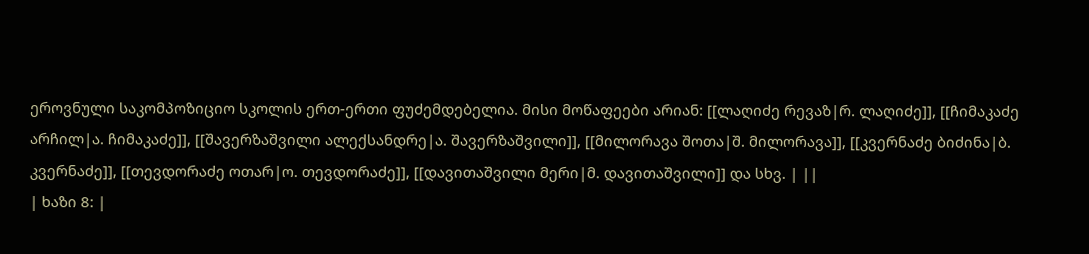ეროვნული საკომპოზიციო სკოლის ერთ-ერთი ფუძემდებელია. მისი მოწაფეები არიან: [[ლაღიძე რევაზ|რ. ლაღიძე]], [[ჩიმაკაძე არჩილ|ა. ჩიმაკაძე]], [[შავერზაშვილი ალექსანდრე|ა. შავერზაშვილი]], [[მილორავა შოთა|შ. მილორავა]], [[კვერნაძე ბიძინა|ბ. კვერნაძე]], [[თევდორაძე ოთარ|ო. თევდორაძე]], [[დავითაშვილი მერი|მ. დავითაშვილი]] და სხვ. | ||
| ხაზი 8: |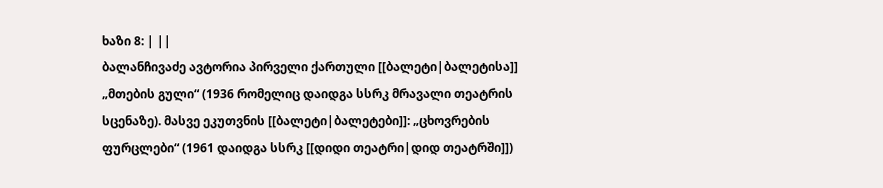ხაზი 8: | ||
ბალანჩივაძე ავტორია პირველი ქართული [[ბალეტი|ბალეტისა]] „მთების გული“ (1936 რომელიც დაიდგა სსრკ მრავალი თეატრის სცენაზე). მასვე ეკუთვნის [[ბალეტი|ბალეტები]]: „ცხოვრების ფურცლები“ (1961 დაიდგა სსრკ [[დიდი თეატრი|დიდ თეატრში]])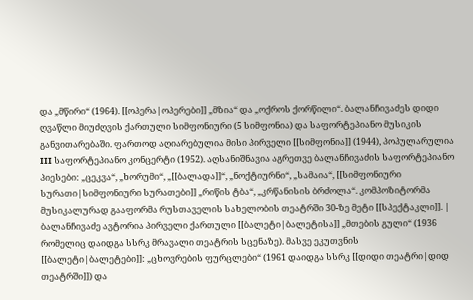და „მწირი“ (1964). [[ოპერა|ოპერები]] „მზია“ და „ოქროს ქორწილი“. ბალანჩივაძეს დიდი ღვაწლი მიუძღვის ქართული სიმფონიური (5 სიმფონია) და საფორტეპიანო მუსიკის განვითარებაში. ფართოდ აღიარებულია მისი პირველი [[სიმფონია]] (1944), პოპულარულია III საფორტეპიანო კონცერტი (1952). აღსანიშნავია აგრეთვე ბალანჩივაძის საფორტეპიანო პიესები: „ცეკვა“, „ხორუმი“, „[[ბალადა]]“, „ნოქტიურნი“, „სამაია“, [[სიმფონიური სურათი|სიმფონიური სურათები]] „რიწის ტბა“, „კრწანისის ბრძოლა“. კომპოზიტორმა მუსიკალურად გააფორმა რუსთაველის სახელობის თეატრში 30-ზე მეტი [[სპექტაკლი]]. | ბალანჩივაძე ავტორია პირველი ქართული [[ბალეტი|ბალეტისა]] „მთების გული“ (1936 რომელიც დაიდგა სსრკ მრავალი თეატრის სცენაზე). მასვე ეკუთვნის [[ბალეტი|ბალეტები]]: „ცხოვრების ფურცლები“ (1961 დაიდგა სსრკ [[დიდი თეატრი|დიდ თეატრში]]) და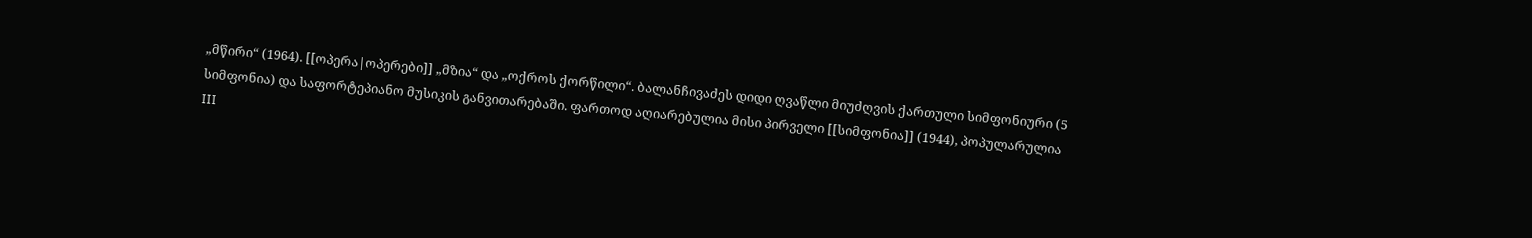„მწირი“ (1964). [[ოპერა|ოპერები]] „მზია“ და „ოქროს ქორწილი“. ბალანჩივაძეს დიდი ღვაწლი მიუძღვის ქართული სიმფონიური (5 სიმფონია) და საფორტეპიანო მუსიკის განვითარებაში. ფართოდ აღიარებულია მისი პირველი [[სიმფონია]] (1944), პოპულარულია III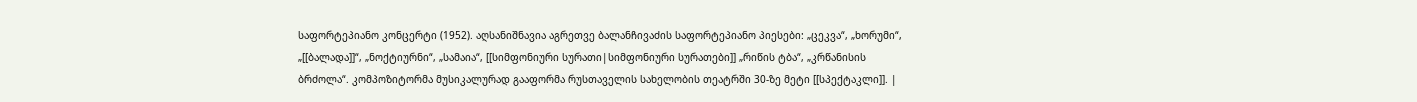საფორტეპიანო კონცერტი (1952). აღსანიშნავია აგრეთვე ბალანჩივაძის საფორტეპიანო პიესები: „ცეკვა“, „ხორუმი“, „[[ბალადა]]“, „ნოქტიურნი“, „სამაია“, [[სიმფონიური სურათი|სიმფონიური სურათები]] „რიწის ტბა“, „კრწანისის ბრძოლა“. კომპოზიტორმა მუსიკალურად გააფორმა რუსთაველის სახელობის თეატრში 30-ზე მეტი [[სპექტაკლი]]. |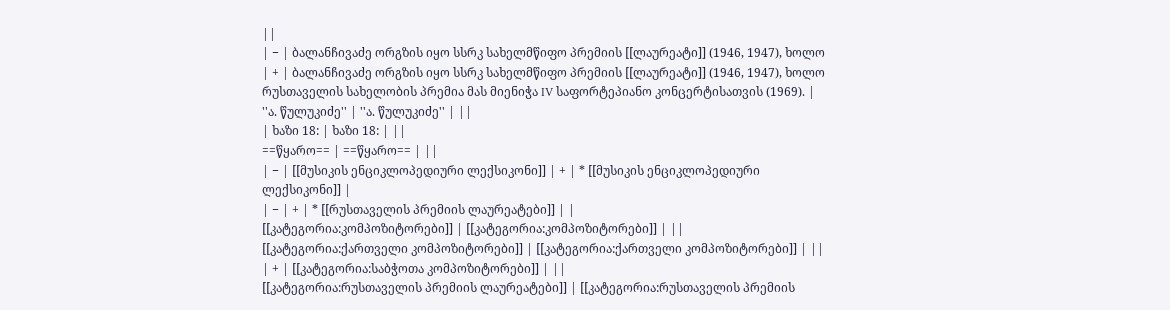||
| − | ბალანჩივაძე ორგზის იყო სსრკ სახელმწიფო პრემიის [[ლაურეატი]] (1946, 1947), ხოლო | + | ბალანჩივაძე ორგზის იყო სსრკ სახელმწიფო პრემიის [[ლაურეატი]] (1946, 1947), ხოლო რუსთაველის სახელობის პრემია მას მიენიჭა IV საფორტეპიანო კონცერტისათვის (1969). |
''ა. წულუკიძე'' | ''ა. წულუკიძე'' | ||
| ხაზი 18: | ხაზი 18: | ||
==წყარო== | ==წყარო== | ||
| − | [[მუსიკის ენციკლოპედიური ლექსიკონი]] | + | * [[მუსიკის ენციკლოპედიური ლექსიკონი]] |
| − | + | * [[რუსთაველის პრემიის ლაურეატები]] | |
[[კატეგორია:კომპოზიტორები]] | [[კატეგორია:კომპოზიტორები]] | ||
[[კატეგორია:ქართველი კომპოზიტორები]] | [[კატეგორია:ქართველი კომპოზიტორები]] | ||
| + | [[კატეგორია:საბჭოთა კომპოზიტორები]] | ||
[[კატეგორია:რუსთაველის პრემიის ლაურეატები]] | [[კატეგორია:რუსთაველის პრემიის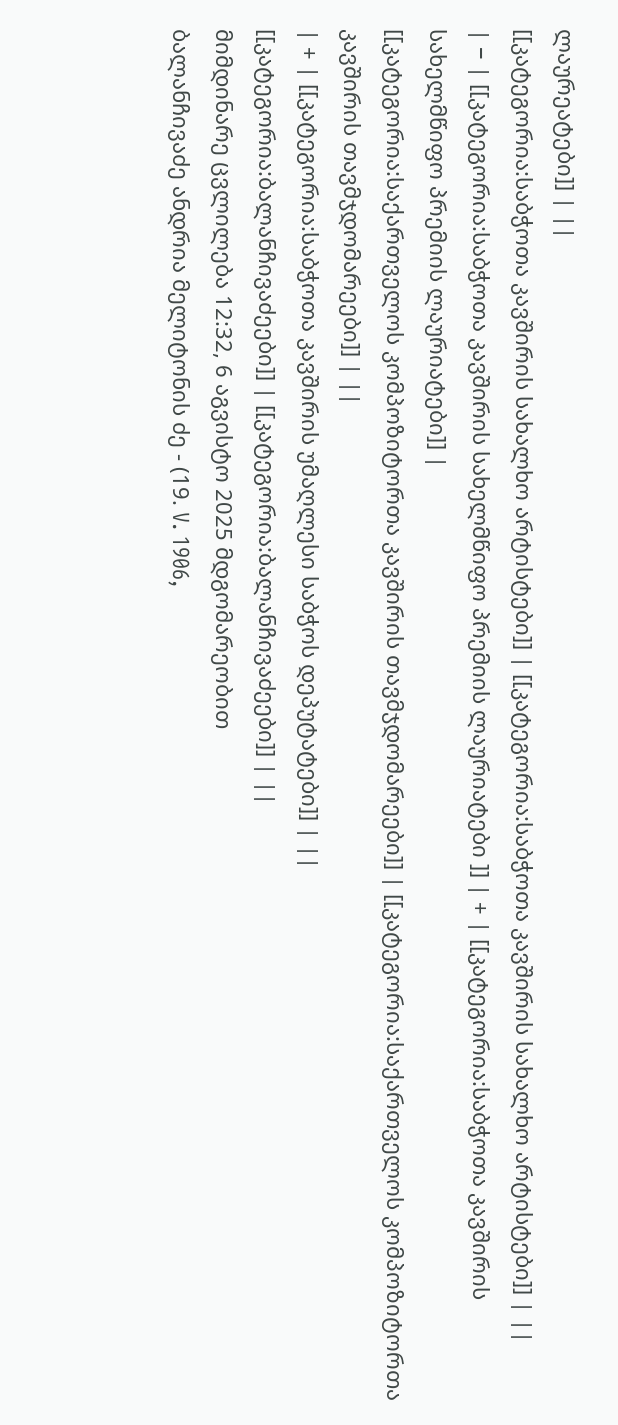ლაურეატები]] | ||
[[კატეგორია:საბჭოთა კავშირის სახალხო არტისტები]] | [[კატეგორია:საბჭოთა კავშირის სახალხო არტისტები]] | ||
| − | [[კატეგორია:საბჭოთა კავშირის სახელმწიფო პრემიის ლაურიატები ]] | + | [[კატეგორია:საბჭოთა კავშირის სახელმწიფო პრემიის ლაურიატები]] |
[[კატეგორია:საქართველოს კომპოზიტორთა კავშირის თავმჯდომარეები]] | [[კატეგორია:საქართველოს კომპოზიტორთა კავშირის თავმჯდომარეები]] | ||
| + | [[კატეგორია:საბჭოთა კავშირის უმაღლესი საბჭოს დეპუტატები]] | ||
[[კატეგორია:ბალანჩივაძეები]] | [[კატეგორია:ბალანჩივაძეები]] | ||
მიმდინარე ცვლილება 12:32, 6 აგვისტო 2025 მდგომარეობით
ბალანჩივაძე ანდრია მელიტონის ძე - (19. V. 1906,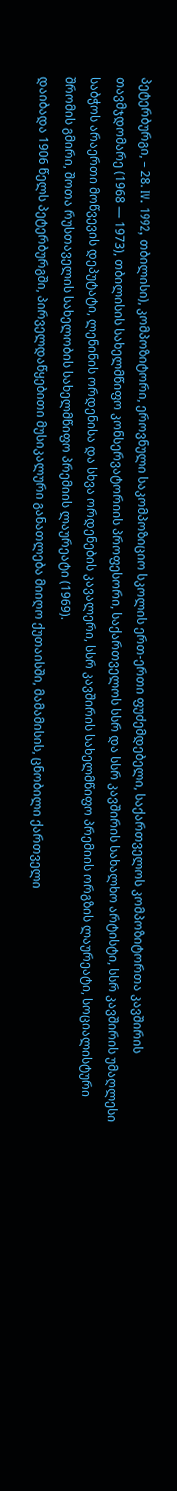პეტერბურგი, – 28. IV. 1992, თბილისი), კომპოზიტორი, ეროვნული საკომპოზიციო სკოლის ერთ-ერთი ფუძემდებელი, საქართველოს კომპოზიტორთა კავშირის თავმჯდომარე (1968 — 1973), თბილისის სახელმწიფო კონსერვატორიის პროფესორი, საქართველოს სსრ და სსრ კავშირის სახალხო არტისტი, სსრ კავშირის უმაღლესი საბჭოს არაერთი მოწვევის დეპუტატი, ლენინის ორდენისა და სხვა ორდენების კავალერი, სსრ კავშირის სახელმწიფო პრემიის ორგზის ლაურეატი, სოციალისტური შრომის გმირი, შოთა რუსთაველის სახელობის სახელმწიფო პრემიის ლაურეატი (1969).
დაიბადა 1906 წელს პეტერბურგში, პირველდაწყებითი მუსიკალური განათლება მიიღო ქუთაისში, მამამისის, ცნობილი ქართველი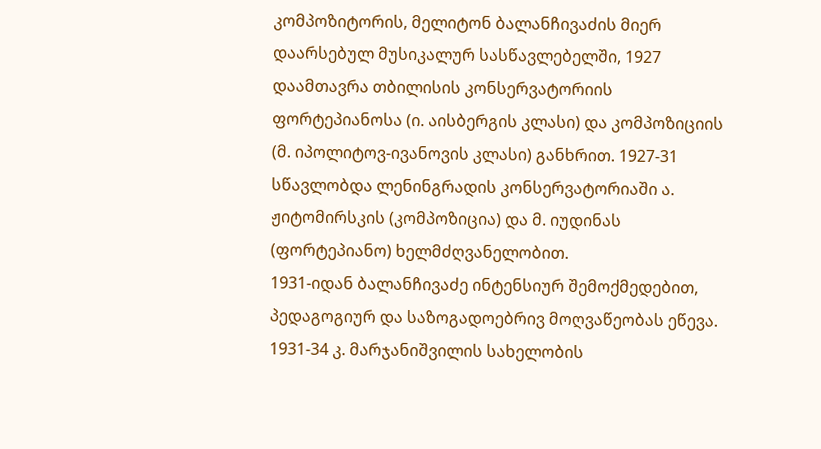კომპოზიტორის, მელიტონ ბალანჩივაძის მიერ დაარსებულ მუსიკალურ სასწავლებელში, 1927 დაამთავრა თბილისის კონსერვატორიის ფორტეპიანოსა (ი. აისბერგის კლასი) და კომპოზიციის (მ. იპოლიტოვ-ივანოვის კლასი) განხრით. 1927-31 სწავლობდა ლენინგრადის კონსერვატორიაში ა. ჟიტომირსკის (კომპოზიცია) და მ. იუდინას (ფორტეპიანო) ხელმძღვანელობით.
1931-იდან ბალანჩივაძე ინტენსიურ შემოქმედებით, პედაგოგიურ და საზოგადოებრივ მოღვაწეობას ეწევა. 1931-34 კ. მარჯანიშვილის სახელობის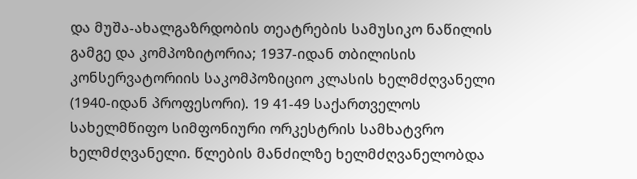და მუშა-ახალგაზრდობის თეატრების სამუსიკო ნაწილის გამგე და კომპოზიტორია; 1937-იდან თბილისის კონსერვატორიის საკომპოზიციო კლასის ხელმძღვანელი (1940-იდან პროფესორი). 19 41-49 საქართველოს სახელმწიფო სიმფონიური ორკესტრის სამხატვრო ხელმძღვანელი. წლების მანძილზე ხელმძღვანელობდა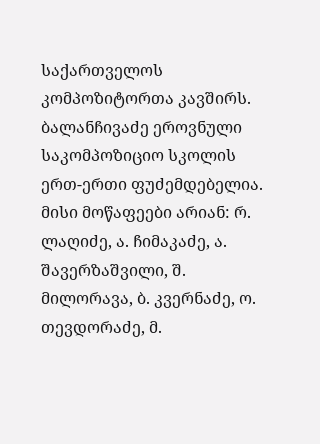საქართველოს კომპოზიტორთა კავშირს. ბალანჩივაძე ეროვნული საკომპოზიციო სკოლის ერთ-ერთი ფუძემდებელია. მისი მოწაფეები არიან: რ. ლაღიძე, ა. ჩიმაკაძე, ა. შავერზაშვილი, შ. მილორავა, ბ. კვერნაძე, ო. თევდორაძე, მ.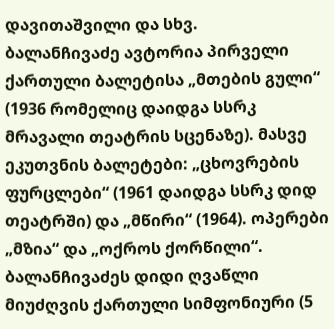დავითაშვილი და სხვ.
ბალანჩივაძე ავტორია პირველი ქართული ბალეტისა „მთების გული“ (1936 რომელიც დაიდგა სსრკ მრავალი თეატრის სცენაზე). მასვე ეკუთვნის ბალეტები: „ცხოვრების ფურცლები“ (1961 დაიდგა სსრკ დიდ თეატრში) და „მწირი“ (1964). ოპერები „მზია“ და „ოქროს ქორწილი“. ბალანჩივაძეს დიდი ღვაწლი მიუძღვის ქართული სიმფონიური (5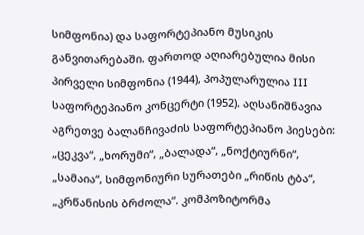სიმფონია) და საფორტეპიანო მუსიკის განვითარებაში. ფართოდ აღიარებულია მისი პირველი სიმფონია (1944), პოპულარულია III საფორტეპიანო კონცერტი (1952). აღსანიშნავია აგრეთვე ბალანჩივაძის საფორტეპიანო პიესები: „ცეკვა“, „ხორუმი“, „ბალადა“, „ნოქტიურნი“, „სამაია“, სიმფონიური სურათები „რიწის ტბა“, „კრწანისის ბრძოლა“. კომპოზიტორმა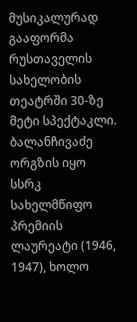მუსიკალურად გააფორმა რუსთაველის სახელობის თეატრში 30-ზე მეტი სპექტაკლი.
ბალანჩივაძე ორგზის იყო სსრკ სახელმწიფო პრემიის ლაურეატი (1946, 1947), ხოლო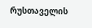რუსთაველის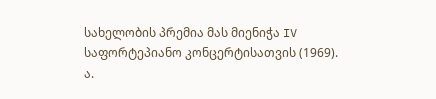სახელობის პრემია მას მიენიჭა IV საფორტეპიანო კონცერტისათვის (1969).
ა.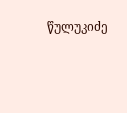წულუკიძე